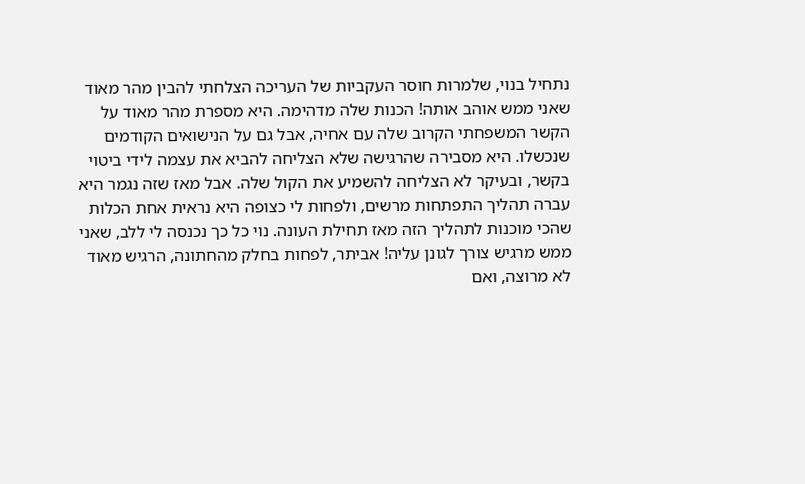נתחיל בנוי, שלמרות חוסר העקביות של העריכה הצלחתי להבין מהר מאוד שאני ממש אוהב אותה! הכנות שלה מדהימה. היא מספרת מהר מאוד על הקשר המשפחתי הקרוב שלה עם אחיה, אבל גם על הנישואים הקודמים שנכשלו. היא מסבירה שהרגישה שלא הצליחה להביא את עצמה לידי ביטוי בקשר, ובעיקר לא הצליחה להשמיע את הקול שלה. אבל מאז שזה נגמר היא עברה תהליך התפתחות מרשים, ולפחות לי כצופה היא נראית אחת הכלות שהכי מוכנות לתהליך הזה מאז תחילת העונה. נוי כל כך נכנסה לי ללב, שאני ממש מרגיש צורך לגונן עליה! אביתר, לפחות בחלק מהחתונה, הרגיש מאוד לא מרוצה, ואם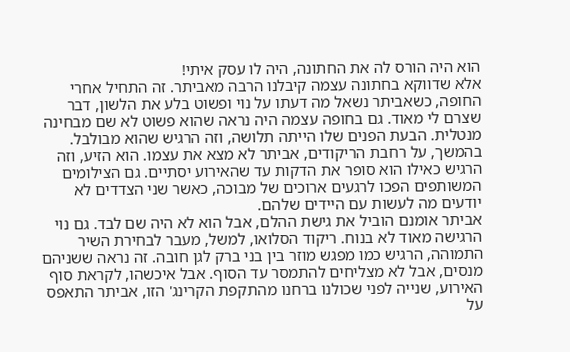הוא היה הורס לה את החתונה, היה לו עסק איתי!
אלא שדווקא בחתונה עצמה קיבלנו הרבה מאביתר. זה התחיל אחרי החופה, כשאביתר נשאל מה דעתו על נוי ופשוט בלע את הלשון, דבר שצרם לי מאוד. גם בחופה עצמה היה נראה שהוא פשוט לא שם מבחינה מנטלית. הבעת הפנים שלו הייתה תלושה, וזה הרגיש שהוא מבולבל. בהמשך, על רחבת הריקודים, אביתר לא מצא את עצמו. הוא הזיע, וזה הרגיש כאילו הוא סופר את הדקות עד שהאירוע יסתיים. גם הצילומים המשותפים הפכו לרגעים ארוכים של מבוכה, כאשר שני הצדדים לא יודעים מה לעשות עם היידים שלהם.
אביתר אומנם הוביל את גישת ההלם, אבל הוא לא היה שם לבד. גם נוי הרגישה מאוד לא בנוח. ריקוד הסלואו, למשל, מעבר לבחירת השיר התמוהה, הרגיש כמו מפגש מוזר בין בני ברק לגן חובה. זה נראה ששניהם מנסים, אבל לא מצליחים להתמסר עד הסוף. אבל איכשהו, לקראת סוף האירוע, שנייה לפני שכולנו ברחנו מהתקפת הקרינג' הזו, אביתר התאפס על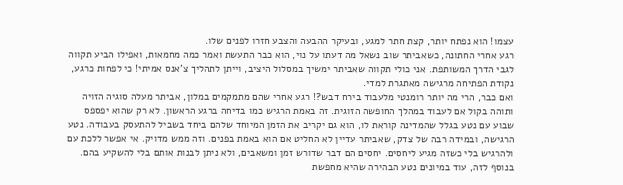עצמו! הוא נפתח יותר, קצת חתר למגע, ובעיקר ההבעה והצבע חזרו לפנים שלו.
רגע אחרי החתונה, כשאביתר שוב נשאל מה דעתו על נוי, הוא כבר התעשת ואמר כמה מחמאות, ואפילו הביע תקווה לגבי הדרך המשותפת. אני כולי תקווה שאביתר ימשיך במסלול היציב, וייתן לתהליך צ'אנס אמיתי! כי לפחות כרגע, נקודת הפתיחה מרגישה מאתגרת למדי.
ואם כבר, הרי מה יותר רומנטי מלעבוד בירח דבש?! רגע אחרי שהם מתמקמים במלון, אביתר מעלה סוגיה הזויה ותוהה בקול אם לעבוד במהלך החופשה הזוגית. זה באמת הרגיש כמו בדיחה ברגע הראשון. לא רק שהוא יפספס שבוע עם נטע בגלל שהמדינה קוראת לו, הוא גם יקריב את הזמן המיוחד שלהם ביחד בשביל להתעסק בעבודה. נטע הרגישה, ובמידה רבה של צדק, שאביתר עדיין לא החליט אם הוא באמת בפנים. וזה ממש מדויק. אי אפשר ללכת עם ולהרגיש בלי כשזה מגיע ליחסים. יחסים הם דבר שדורש זמן ומשאבים, ולא ניתן לבנות אותם בלי להשקיע בהם.
בנוסף לזה, עוד במיונים נטע הבהירה שהיא מחפשת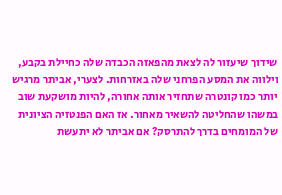שידוך שיעזור לה לצאת מהפאזה הכבדה שלה כחיילת בקבע, וילווה את המסע הפרחני שלה באזרחות. לצערי, אביתר מרגיש יותר כמו קונטרה שתחזיר אותה אחורה, להיות מושקעת שוב במשהו שהחליטה להשאיר מאחור. אז האם הפנטזיה הציונית של המומחים בדרך להתרסק? אם אביתר לא יתעשת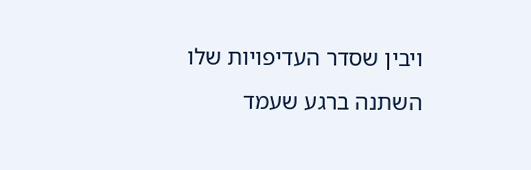ויבין שסדר העדיפויות שלו השתנה ברגע שעמד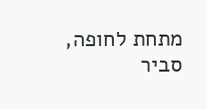מתחת לחופה, סביר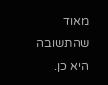מאוד שהתשובה היא כן.